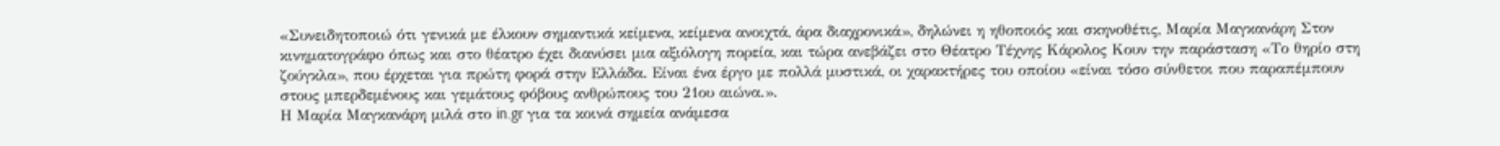«Συνειδητοποιώ ότι γενικά με έλκουν σημαντικά κείμενα, κείμενα ανοιχτά, άρα διαχρονικά», δηλώνει η ηθοποιός και σκηνοθέτις, Μαρία Μαγκανάρη Στον κινηματογράφο όπως και στο θέατρο έχει διανύσει μια αξιόλογη πορεία, και τώρα ανεβάζει στο Θέατρο Τέχνης Κάρολος Κουν την παράσταση «Το θηρίο στη ζούγκλα», που έρχεται για πρώτη φορά στην Ελλάδα. Είναι ένα έργο με πολλά μυστικά, οι χαρακτήρες του οποίου «είναι τόσο σύνθετοι που παραπέμπουν στους μπερδεμένους και γεμάτους φόβους ανθρώπους του 21ου αιώνα.».
Η Μαρία Μαγκανάρη μιλά στο in.gr για τα κοινά σημεία ανάμεσα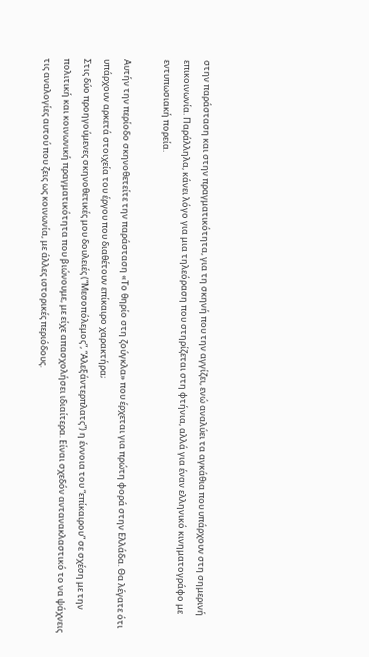στην παράσταση και στην πραγματικότητα, για τη σκηνή που την αγγίζει, ενώ αναλύει τα αγκάθια που υπάρχουν στη σημερινή επικοινωνία. Παράλληλα, κάνει λόγο για μια τηλεόραση που στηρίζεται στη φτήνια, αλλά για έναν ελληνικό κινηματογράφο με εντυπωσιακή πορεία.

Αυτήν την περίοδο σκηνοθετείτε την παράσταση «Το θηρίο στη ζούγκλα» που έρχεται για πρώτη φορά στην Ελλάδα. Θα λέγατε ότι υπάρχουν αρκετά στοιχεία του έργου που διαθέτουν επίκαιρο χαρακτήρα;
Στις δύο προηγούμενες σκηνοθετικές μου δουλειές (“Μεσοπόλεμος”, “Αλεξάντερπλατς”) η έννοια του “επίκαιρου” σε σχέση με την πολιτική και κοινωνική πραγματικότητα που βιώνουμε, με είχε απασχολήσει ιδιαίτερα. Είναι σχεδόν αντανακλαστικό το να ψάχνεις τις αναλογίες αυτού που ζεις ως κοινωνία, με άλλες ιστορικές περιόδους.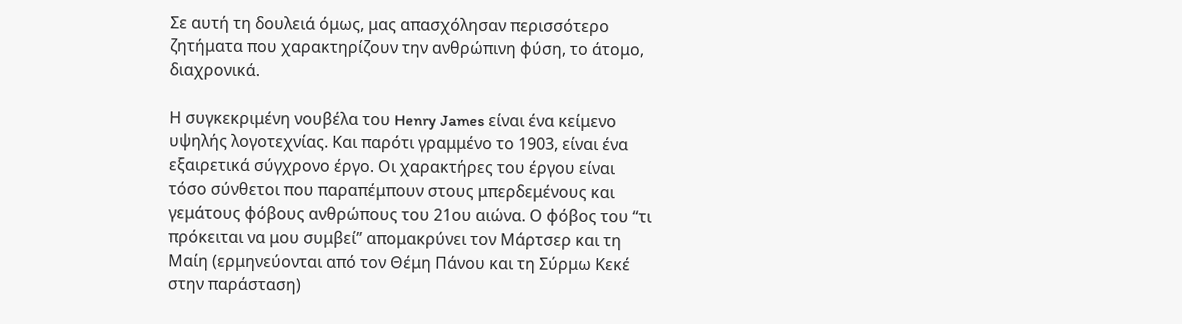Σε αυτή τη δουλειά όμως, μας απασχόλησαν περισσότερο ζητήματα που χαρακτηρίζουν την ανθρώπινη φύση, το άτομο, διαχρονικά.

Η συγκεκριμένη νουβέλα του Henry James είναι ένα κείμενο υψηλής λογοτεχνίας. Και παρότι γραμμένο το 1903, είναι ένα εξαιρετικά σύγχρονο έργο. Οι χαρακτήρες του έργου είναι τόσο σύνθετοι που παραπέμπουν στους μπερδεμένους και γεμάτους φόβους ανθρώπους του 21ου αιώνα. Ο φόβος του “τι πρόκειται να μου συμβεί” απομακρύνει τον Μάρτσερ και τη Μαίη (ερμηνεύονται από τον Θέμη Πάνου και τη Σύρμω Κεκέ στην παράσταση)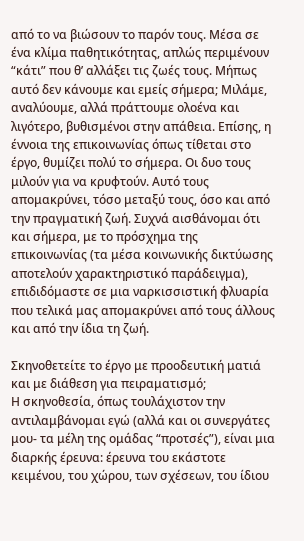από το να βιώσουν το παρόν τους. Μέσα σε ένα κλίμα παθητικότητας, απλώς περιμένουν “κάτι” που θ’ αλλάξει τις ζωές τους. Μήπως αυτό δεν κάνουμε και εμείς σήμερα; Μιλάμε, αναλύουμε, αλλά πράττουμε ολοένα και λιγότερο, βυθισμένοι στην απάθεια. Επίσης, η έννοια της επικοινωνίας όπως τίθεται στο έργο, θυμίζει πολύ το σήμερα. Οι δυο τους μιλούν για να κρυφτούν. Αυτό τους απομακρύνει, τόσο μεταξύ τους, όσο και από την πραγματική ζωή. Συχνά αισθάνομαι ότι και σήμερα, με το πρόσχημα της επικοινωνίας (τα μέσα κοινωνικής δικτύωσης αποτελούν χαρακτηριστικό παράδειγμα), επιδιδόμαστε σε μια ναρκισσιστική φλυαρία που τελικά μας απομακρύνει από τους άλλους και από την ίδια τη ζωή.

Σκηνοθετείτε το έργο με προοδευτική ματιά και με διάθεση για πειραματισμό;
Η σκηνοθεσία, όπως τουλάχιστον την αντιλαμβάνομαι εγώ (αλλά και οι συνεργάτες μου- τα μέλη της ομάδας “προτσές”), είναι μια διαρκής έρευνα: έρευνα του εκάστοτε κειμένου, του χώρου, των σχέσεων, του ίδιου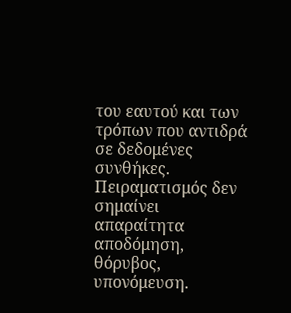του εαυτού και των τρόπων που αντιδρά σε δεδομένες συνθήκες. Πειραματισμός δεν σημαίνει απαραίτητα αποδόμηση, θόρυβος, υπονόμευση.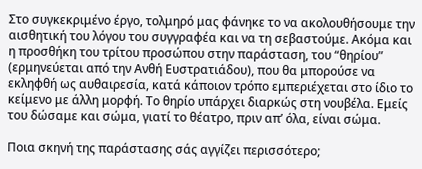Στο συγκεκριμένο έργο, τολμηρό μας φάνηκε το να ακολουθήσουμε την αισθητική του λόγου του συγγραφέα και να τη σεβαστούμε. Ακόμα και η προσθήκη του τρίτου προσώπου στην παράσταση, του “θηρίου” (ερμηνεύεται από την Ανθή Ευστρατιάδου), που θα μπορούσε να εκληφθή ως αυθαιρεσία, κατά κάποιον τρόπο εμπεριέχεται στο ίδιο το κείμενο με άλλη μορφή. Το θηρίο υπάρχει διαρκώς στη νουβέλα. Εμείς του δώσαμε και σώμα, γιατί το θέατρο, πριν απ’ όλα, είναι σώμα.

Ποια σκηνή της παράστασης σάς αγγίζει περισσότερο;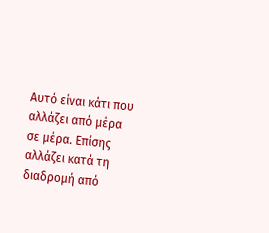Αυτό είναι κάτι που αλλάζει από μέρα σε μέρα. Επίσης αλλάζει κατά τη διαδρομή από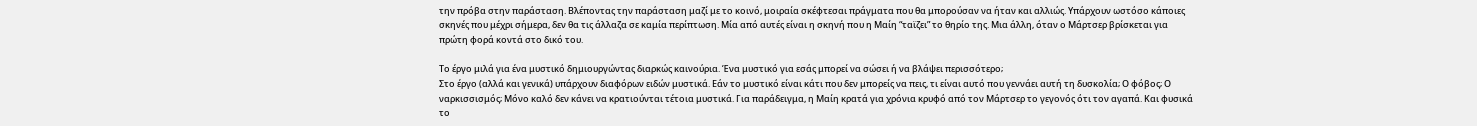την πρόβα στην παράσταση. Βλέποντας την παράσταση μαζί με το κοινό, μοιραία σκέφτεσαι πράγματα που θα μπορούσαν να ήταν και αλλιώς. Υπάρχουν ωστόσο κάποιες σκηνές που μέχρι σήμερα, δεν θα τις άλλαζα σε καμία περίπτωση. Μία από αυτές είναι η σκηνή που η Μαίη “ταϊζει” το θηρίο της. Μια άλλη, όταν ο Μάρτσερ βρίσκεται για πρώτη φορά κοντά στο δικό του.

Το έργο μιλά για ένα μυστικό δημιουργώντας διαρκώς καινούρια. Ένα μυστικό για εσάς μπορεί να σώσει ή να βλάψει περισσότερο;
Στο έργο (αλλά και γενικά) υπάρχουν διαφόρων ειδών μυστικά. Εάν το μυστικό είναι κάτι που δεν μπορείς να πεις, τι είναι αυτό που γεννάει αυτή τη δυσκολία; Ο φόβος; Ο ναρκισσισμός; Μόνο καλό δεν κάνει να κρατιούνται τέτοια μυστικά. Για παράδειγμα, η Μαίη κρατά για χρόνια κρυφό από τον Μάρτσερ το γεγονός ότι τον αγαπά. Και φυσικά το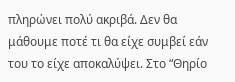πληρώνει πολύ ακριβά. Δεν θα μάθουμε ποτέ τι θα είχε συμβεί εάν του το είχε αποκαλύψει. Στο “Θηρίο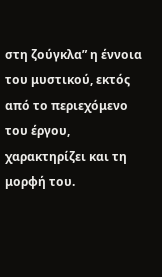στη ζούγκλα” η έννοια του μυστικού, εκτός από το περιεχόμενο του έργου, χαρακτηρίζει και τη μορφή του.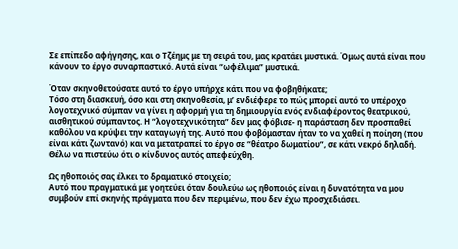Σε επίπεδο αφήγησης, και ο Τζέημς με τη σειρά του, μας κρατάει μυστικά. Όμως αυτά είναι που κάνουν το έργο συναρπαστικό. Αυτά είναι “ωφέλιμα” μυστικά.

Όταν σκηνοθετούσατε αυτό το έργο υπήρχε κάτι που να φοβηθήκατε;
Τόσο στη διασκευή, όσο και στη σκηνοθεσία, μ’ ενδιέφερε το πώς μπορεί αυτό το υπέροχο λογοτεχνικό σύμπαν να γίνει η αφορμή για τη δημιουργία ενός ενδιαφέροντος θεατρικού, αισθητικού σύμπαντος. Η “λογοτεχνικότητα” δεν μας φόβισε- η παράσταση δεν προσπαθεί καθόλου να κρύψει την καταγωγή της. Αυτό που φοβόμασταν ήταν το να χαθεί η ποίηση (που είναι κάτι ζωντανό) και να μετατραπεί το έργο σε “θέατρο δωματίου”, σε κάτι νεκρό δηλαδή. Θέλω να πιστεύω ότι ο κίνδυνος αυτός απεφεύχθη.

Ως ηθοποιός σας έλκει το δραματικό στοιχείο;
Αυτό που πραγματικά με γοητεύει όταν δουλεύω ως ηθοποιός είναι η δυνατότητα να μου συμβούν επί σκηνής πράγματα που δεν περιμένω, που δεν έχω προσχεδιάσει.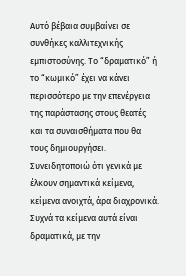Αυτό βέβαια συμβαίνει σε συνθήκες καλλιτεχνικής εμπιστοσύνης. Το “δραματικό” ή το “κωμικό” έχει να κάνει περισσότερο με την επενέργεια της παράστασης στους θεατές και τα συναισθήματα που θα τους δημιουργήσει. Συνειδητοποιώ ότι γενικά με έλκουν σημαντικά κείμενα, κείμενα ανοιχτά, άρα διαχρονικά. Συχνά τα κείμενα αυτά είναι δραματικά, με την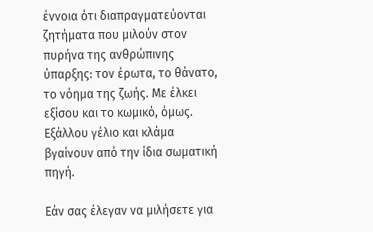έννοια ότι διαπραγματεύονται ζητήματα που μιλούν στον πυρήνα της ανθρώπινης ύπαρξης: τον έρωτα, το θάνατο, το νόημα της ζωής. Με έλκει εξίσου και το κωμικό, όμως. Εξάλλου γέλιο και κλάμα βγαίνουν από την ίδια σωματική πηγή.

Εάν σας έλεγαν να μιλήσετε για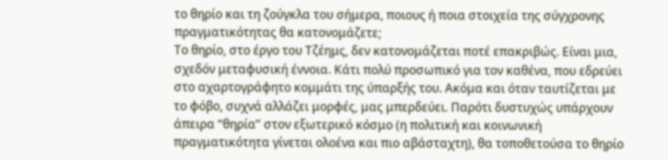το θηρίο και τη ζούγκλα του σήμερα, ποιους ή ποια στοιχεία της σύγχρονης πραγματικότητας θα κατονομάζετε;
Το θηρίο, στο έργο του Τζέημς, δεν κατονομάζεται ποτέ επακριβώς. Είναι μια, σχεδόν μεταφυσική έννοια. Κάτι πολύ προσωπικό για τον καθένα, που εδρεύει στο αχαρτογράφητο κομμάτι της ύπαρξής του. Ακόμα και όταν ταυτίζεται με το φόβο, συχνά αλλάζει μορφές, μας μπερδεύει. Παρότι δυστυχώς υπάρχουν άπειρα “θηρία” στον εξωτερικό κόσμο (η πολιτική και κοινωνική πραγματικότητα γίνεται ολοένα και πιο αβάσταχτη), θα τοποθετούσα το θηρίο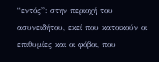“εντός”: στην περιοχή του ασυνειδήτου, εκεί που κατοικούν οι επιθυμίες και οι φόβοι, που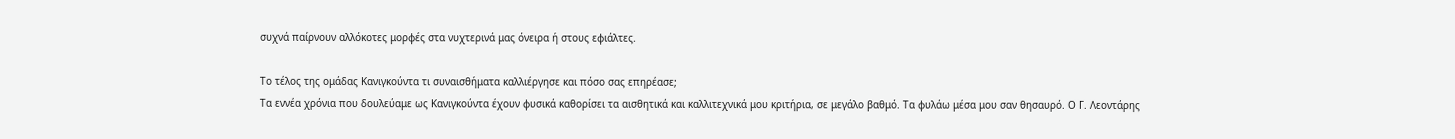συχνά παίρνουν αλλόκοτες μορφές στα νυχτερινά μας όνειρα ή στους εφιάλτες.

Το τέλος της ομάδας Κανιγκούντα τι συναισθήματα καλλιέργησε και πόσο σας επηρέασε;
Τα εννέα χρόνια που δουλεύαμε ως Κανιγκούντα έχουν φυσικά καθορίσει τα αισθητικά και καλλιτεχνικά μου κριτήρια, σε μεγάλο βαθμό. Τα φυλάω μέσα μου σαν θησαυρό. Ο Γ. Λεοντάρης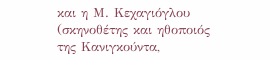και η Μ. Κεχαγιόγλου (σκηνοθέτης και ηθοποιός της Κανιγκούντα,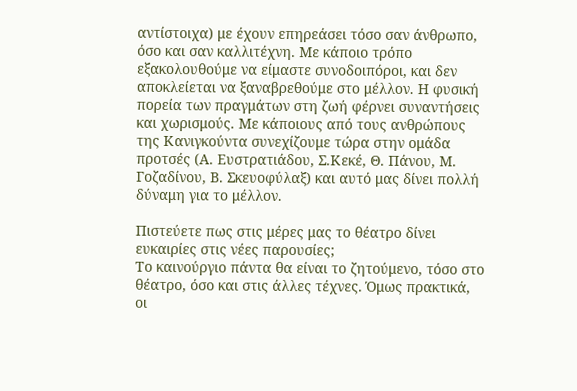αντίστοιχα) με έχουν επηρεάσει τόσο σαν άνθρωπο, όσο και σαν καλλιτέχνη. Με κάποιο τρόπο εξακολουθούμε να είμαστε συνοδοιπόροι, και δεν αποκλείεται να ξαναβρεθούμε στο μέλλον. Η φυσική πορεία των πραγμάτων στη ζωή φέρνει συναντήσεις και χωρισμούς. Με κάποιους από τους ανθρώπους της Κανιγκούντα συνεχίζουμε τώρα στην ομάδα προτσές (Α. Ευστρατιάδου, Σ.Κεκέ, Θ. Πάνου, Μ. Γοζαδίνου, Β. Σκευοφύλαξ) και αυτό μας δίνει πολλή δύναμη για το μέλλον.

Πιστεύετε πως στις μέρες μας το θέατρο δίνει ευκαιρίες στις νέες παρουσίες;
Το καινούργιο πάντα θα είναι το ζητούμενο, τόσο στο θέατρο, όσο και στις άλλες τέχνες. Όμως πρακτικά, οι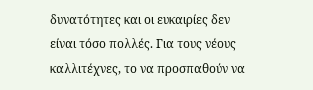δυνατότητες και οι ευκαιρίες δεν είναι τόσο πολλές. Για τους νέους καλλιτέχνες, το να προσπαθούν να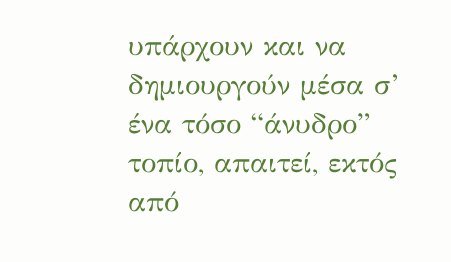υπάρχουν και να δημιουργούν μέσα σ’ ένα τόσο “άνυδρο” τοπίο, απαιτεί, εκτός από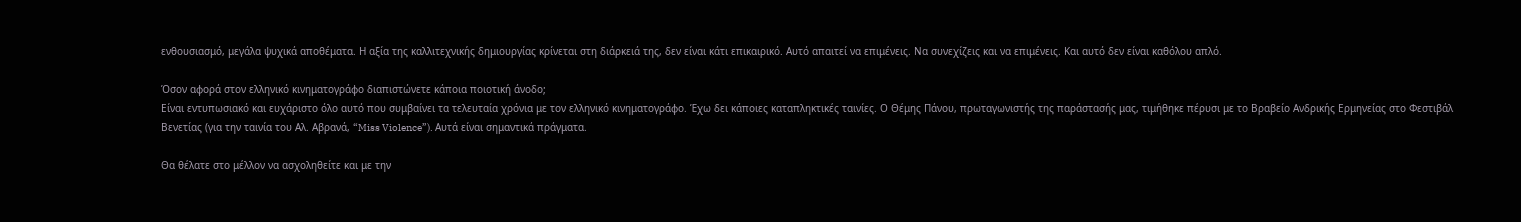ενθουσιασμό, μεγάλα ψυχικά αποθέματα. Η αξία της καλλιτεχνικής δημιουργίας κρίνεται στη διάρκειά της, δεν είναι κάτι επικαιρικό. Αυτό απαιτεί να επιμένεις. Να συνεχίζεις και να επιμένεις. Και αυτό δεν είναι καθόλου απλό.

Όσον αφορά στον ελληνικό κινηματογράφο διαπιστώνετε κάποια ποιοτική άνοδο;
Είναι εντυπωσιακό και ευχάριστο όλο αυτό που συμβαίνει τα τελευταία χρόνια με τον ελληνικό κινηματογράφο. Έχω δει κάποιες καταπληκτικές ταινίες. Ο Θέμης Πάνου, πρωταγωνιστής της παράστασής μας, τιμήθηκε πέρυσι με το Βραβείο Ανδρικής Ερμηνείας στο Φεστιβάλ Βενετίας (για την ταινία του Αλ. Αβρανά, “Miss Violence”). Αυτά είναι σημαντικά πράγματα.

Θα θέλατε στο μέλλον να ασχοληθείτε και με την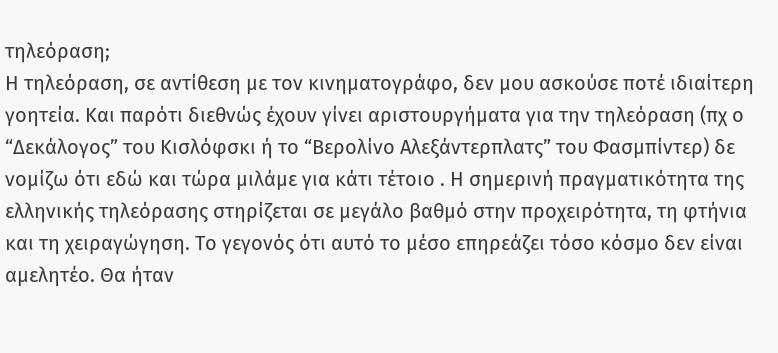τηλεόραση;
Η τηλεόραση, σε αντίθεση με τον κινηματογράφο, δεν μου ασκούσε ποτέ ιδιαίτερη γοητεία. Και παρότι διεθνώς έχουν γίνει αριστουργήματα για την τηλεόραση (πχ ο “Δεκάλογος” του Κισλόφσκι ή το “Βερολίνο Αλεξάντερπλατς” του Φασμπίντερ) δε νομίζω ότι εδώ και τώρα μιλάμε για κάτι τέτοιο . Η σημερινή πραγματικότητα της ελληνικής τηλεόρασης στηρίζεται σε μεγάλο βαθμό στην προχειρότητα, τη φτήνια και τη χειραγώγηση. Το γεγονός ότι αυτό το μέσο επηρεάζει τόσο κόσμο δεν είναι αμελητέο. Θα ήταν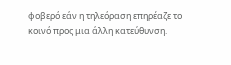φοβερό εάν η τηλεόραση επηρέαζε το κοινό προς μια άλλη κατεύθυνση.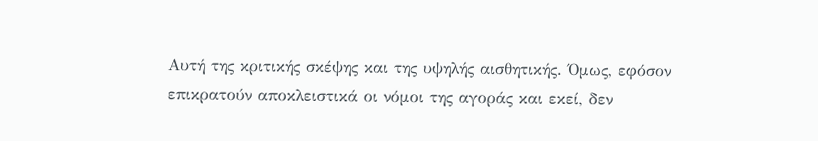Αυτή της κριτικής σκέψης και της υψηλής αισθητικής. Όμως, εφόσον επικρατούν αποκλειστικά οι νόμοι της αγοράς και εκεί, δεν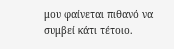μου φαίνεται πιθανό να συμβεί κάτι τέτοιο.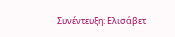Συνέντευξη: Ελισάβετ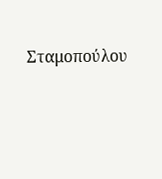Σταμοπούλου